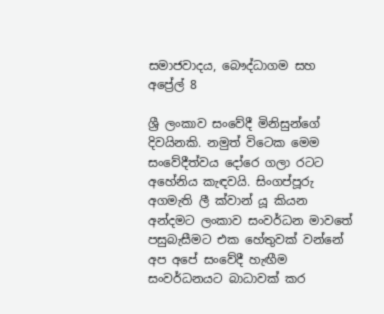සමාජවාදය, බෞද්ධාගම සහ අප්‍රේල් 8

ශ්‍රී ලංකාව සංවේදී මිනිසුන්ගේ දිවයිනකි. නමුත් විටෙක මෙම සංවේදීත්වය දෝරෙ ගලා රටට අහේනිය කැඳවයි. සිංගප්පූරු අගමැති ලී ක්වාන් යූ කියන අන්දමට ලංකාව සංවර්ධන මාවතේ පසුබැසීමට එක හේතුවක් වන්නේ අප අපේ සංවේදී හැඟීම සංවර්ධනයට බාධාවක් කර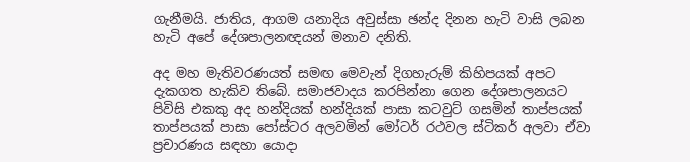ගැනීමයි. ජාතිය, ආගම යනාදිය අවුස්සා ඡන්ද දිනන හැටි වාසි ලබන හැටි අපේ දේශපාලනඥයන් මනාව දනිති.

අද මහ මැතිවරණයත් සමඟ මෙවැන් දිගහැරුම් කිහිපයක් අපට දැකගත හැකිව තිබේ. සමාජවාදය කරපින්නා ගෙන දේශපාලනයට පිවිසි එකකු අද හන්දියක් හන්දියක් පාසා කටවුට් ගසමින් තාප්පයක් තාප්පයක් පාසා පෝස්ටර අලවමින් මෝටර් රථවල ස්ටිකර් අලවා ඒවා ප්‍රචාරණය සඳහා යොදා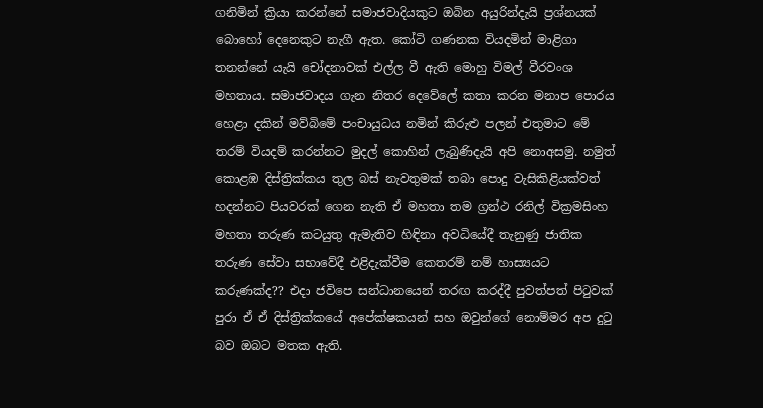ගනිමින් ක්‍රියා කරන්නේ සමාජවාදියකුට ඔබින අයුරින්දැයි ප්‍රශ්නයක් බොහෝ දෙනෙකුට නැගී ඇත. කෝටි ගණනක වියදමින් මාළිගා තනන්නේ යැයි චෝදනාවක් එල්ල වී ඇති මොහු විමල් වීරවංශ මහතාය. සමාජවාදය ගැන නිතර දෙවේලේ කතා කරන මනාප පොරය හෙළා දකින් මව්බිමේ පංචායුධය නමින් කිරුළු පලන් එතුමාට මේ තරම් වියදම් කරන්නට මුදල් කොහින් ලැබුණිදැයි අපි නොඅසමු. නමුත් කොළඹ දිස්ත්‍රික්කය තුල බස් නැවතුමක් තබා පොදු වැසිකිළියක්වත් හදන්නට පියවරක් ගෙන නැති ඒ මහතා තම ග්‍රන්ථ රනිල් වික්‍රමසිංහ මහතා තරුණ කටයුතු ඇමැතිව හිඳිනා අවධියේදී තැනුණු ජාතික තරුණ සේවා සභාවේදී එළිදැක්වීම කෙතරම් නම් හාස්‍යයට කරුණක්ද?? එදා ජවිපෙ සන්ධානයෙන් තරඟ කරද්දී පුවත්පත් පිටුවක් පුරා ඒ ඒ දිස්ත්‍රික්කයේ අපේක්ෂකයන් සහ ඔවුන්ගේ නොම්මර අප දුටු බව ඔබට මතක ඇති.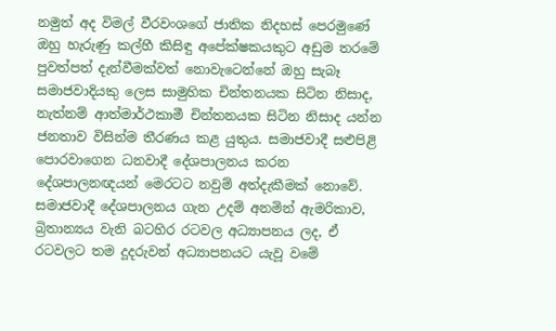නමුත් අද විමල් වීරවංශගේ ජාතික නිදහස් පෙරමුණේ ඔහු හැරුණු කල්හී කිසිඳු අපේක්ෂකයකුට අඩුම තරමේ පුවත්පත් දැන්වීමක්වත් නොවැටෙන්නේ ඔහු සැබෑ සමාජවාදියකු ලෙස සාමුහික චින්තනයක සිටින නිසාද, නැත්නම් ආත්මාර්ථකාමී චින්තනයක සිටින නිසාද යන්න ජනතාව විසින්ම තීරණය කළ යුතුය. සමාජවාදී සළුපිළි පොරවාගෙන ධනවාදී දේශපාලනය කරන දේශපාලනඥයන් මෙරටට නවුම් අත්දැකීමක් නොවේ. සමාජවාදී දේශපාලනය ගැන උදම් අනමින් ඇමරිකාව, බ්‍රිතාන්‍යය වැනි බටහිර රටවල අධ්‍යාපනය ලද, ඒ රටවලට තම දූදරුවන් අධ්‍යාපනයට යැවූ වමේ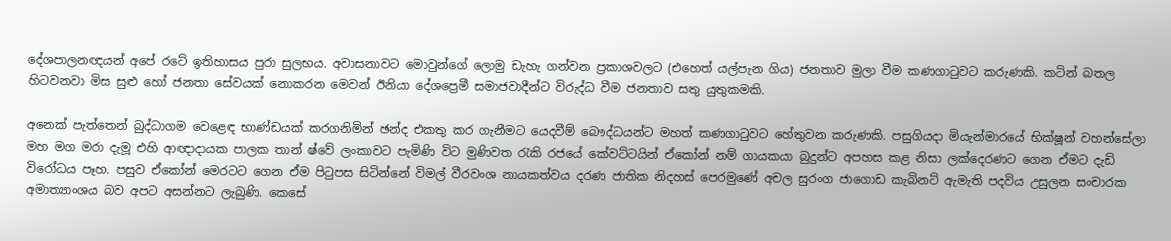දේශපාලනඥයන් අපේ රටේ ඉතිහාසය පුරා සුලභය. අවාසනාවට මොවුන්ගේ ලොමු ඩැහැ ගන්වන ප්‍රකාශවලට (එහෙත් යල්පැන ගිය) ජනතාව මුලා වීම කණගාටුවට කරුණකි. කටින් බතල හිටවනවා මිස සුළු හෝ ජනතා සේවයක් නොකරන මෙවන් ඊනියා දේශප්‍රෙමී සමාජවාදීන්ට විරුද්ධ වීම ජනතාව සතු යුතුකමකි.

අනෙක් පැත්තෙන් බුද්ධාගම වෙළෙඳ භාණ්ඩයක් කරගනිමින් ඡන්ද එකතු කර ගැනීමට යෙදවීම් බෞද්ධයන්ට මහත් කණගාටුවට හේතුවන කරුණකි. පසුගියදා මියැන්මාරයේ භික්ෂූන් වහන්සේලා මහ මග මරා දැමූ එහි ආඥාදායක පාලක තාන් ෂ්වේ ලංකාවට පැමිණි විට මුණිවත රැකි රජයේ කේවට්ටයින් ඒකෝන් නම් ගායකයා බුදුන්ට අපහස කළ නිසා ලක්දෙරණට ගෙන ඒමට දැඩි විරෝධය පෑහ. පසුව ඒකෝන් මෙරටට ගෙන ඒම පිටුපස සිටින්නේ විමල් වීරවංශ නායකත්වය දරණ ජාතික නිදහස් පෙරමුණේ අචල සුරංග ජාගොඩ කැබිනට් ඇමැති පදවිය උසුලන සංචාරක අමාත්‍යාංශය බව අපට අසන්නට ලැබුණි. කෙසේ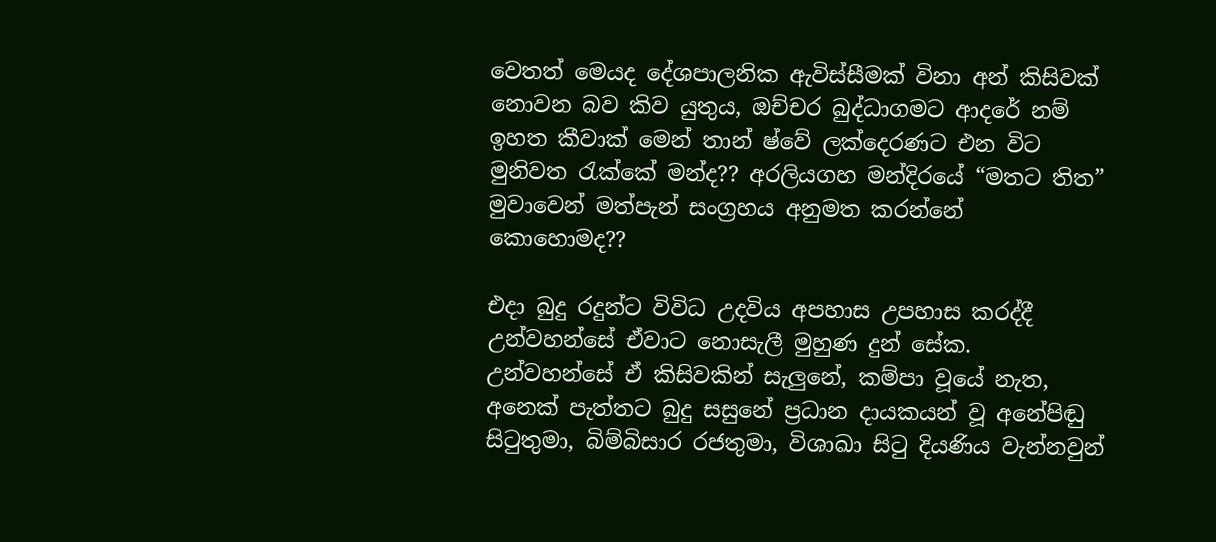වෙතත් මෙයද දේශපාලනික ඇවිස්සීමක් විනා අන් කිසිවක් නොවන බව කිව යුතුය, ඔච්චර බුද්ධාගමට ආදරේ නම් ඉහත කීවාක් මෙන් තාන් ෂ්වේ ලක්දෙරණට එන විට මුනිවත රැක්කේ මන්ද?? අරලියගහ මන්දිරයේ “මතට තිත” මුවාවෙන් මත්පැන් සංග්‍රහය අනුමත කරන්නේ කොහොමද??

එදා බුදු රදුන්ට විවිධ උදවිය අපහාස උපහාස කරද්දී උන්වහන්සේ ඒවාට නොසැලී මුහුණ දුන් සේක. උන්වහන්සේ ඒ කිසිවකින් සැලුනේ, කම්පා වූයේ නැත, අනෙක් පැත්තට බුදු සසුනේ ප්‍රධාන දායකයන් වූ අනේපිඬු සිටුතුමා, බිම්බිසාර රජතුමා, විශාඛා සිටු දියණිය වැන්නවුන්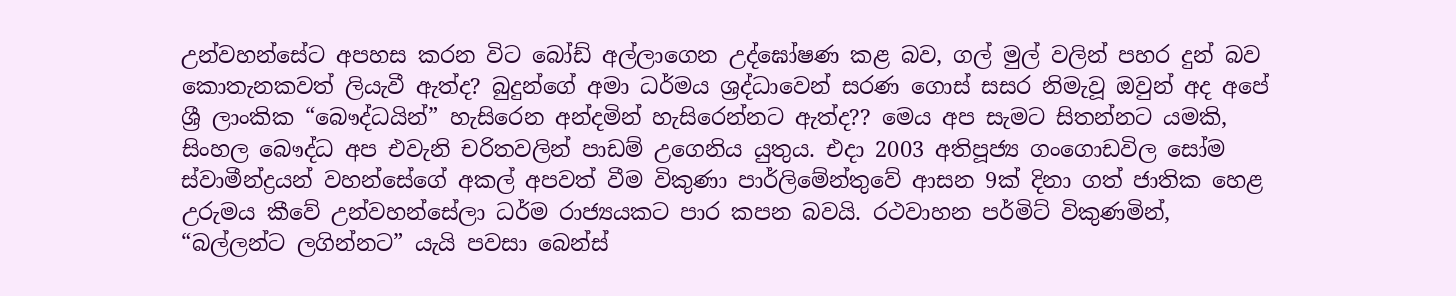උන්වහන්සේට අපහස කරන විට බෝඩ් අල්ලාගෙන උද්ඝෝෂණ කළ බව, ගල් මුල් වලින් පහර දුන් බව කොතැනකවත් ලියැවී ඇත්ද? බුදුන්ගේ අමා ධර්මය ශ්‍රද්ධාවෙන් සරණ ගොස් සසර නිමැවූ ඔවුන් අද අපේ ශ්‍රී ලාංකික “බෞද්ධයින්” හැසිරෙන අන්දමින් හැසිරෙන්නට ඇත්ද?? මෙය අප සැමට සිතන්නට යමකි, සිංහල බෞද්ධ අප එවැනි චරිතවලින් පාඩම් උගෙනිය යුතුය. එදා 2003 අතිපූජ්‍ය ගංගොඩවිල සෝම ස්වාමීන්ද්‍රයන් වහන්සේගේ අකල් අපවත් වීම විකුණා පාර්ලිමේන්තුවේ ආසන 9ක් දිනා ගත් ජාතික හෙළ උරුමය කීවේ උන්වහන්සේලා ධර්ම රාජ්‍යයකට පාර කපන බවයි. රථවාහන පර්මිට් විකුණමින්, “බල්ලන්ට ලගින්නට” යැයි පවසා බෙන්ස්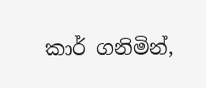කාර් ගනිමින්,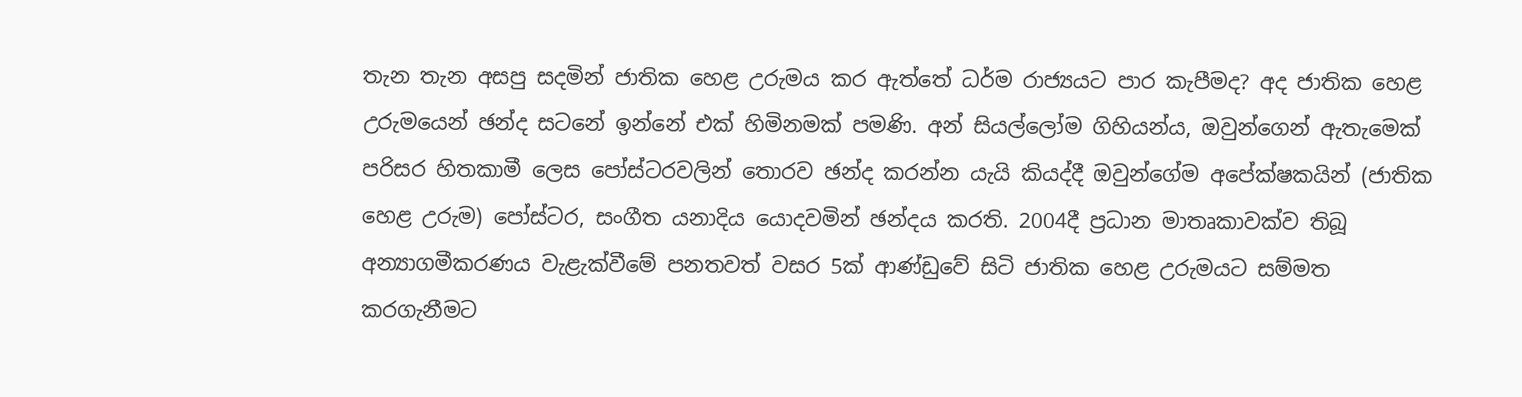තැන තැන අසපු සදමින් ජාතික හෙළ උරුමය කර ඇත්තේ ධර්ම රාජ්‍යයට පාර කැපීමද? අද ජාතික හෙළ උරුමයෙන් ඡන්ද සටනේ ඉන්නේ එක් හිමිනමක් පමණි. අන් සියල්ලෝම ගිහියන්ය, ඔවුන්ගෙන් ඇතැමෙක් පරිසර හිතකාමී ලෙස පෝස්ටරවලින් තොරව ඡන්ද කරන්න යැයි කියද්දී ඔවුන්ගේම අපේක්ෂකයින් (ජාතික හෙළ උරුම) පෝස්ටර, සංගීත යනාදිය යොදවමින් ඡන්දය කරති. 2004දී ප්‍රධාන මාතෘකාවක්ව තිබූ අන්‍යාගමීකරණය වැළැක්වීමේ පනතවත් වසර 5ක් ආණ්ඩුවේ සිටි ජාතික හෙළ උරුමයට සම්මත කරගැනීමට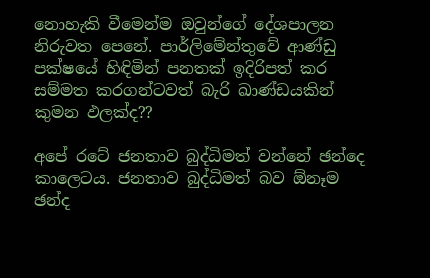නොහැකි වීමෙන්ම ඔවුන්ගේ දේශපාලන නිරුවත පෙනේ. පාර්ලිමේන්තුවේ ආණ්ඩු පක්ෂයේ හිඳිමින් පනතක් ඉදිරිපත් කර සම්මත කරගන්ටවත් බැරි ඛාණ්ඩයකින් කුමන ඵලක්ද??

අපේ රටේ ජනතාව බුද්ධිමත් වන්නේ ඡන්දෙ කාලෙටය. ජනතාව බුද්ධිමත් බව ඕනෑම ඡන්ද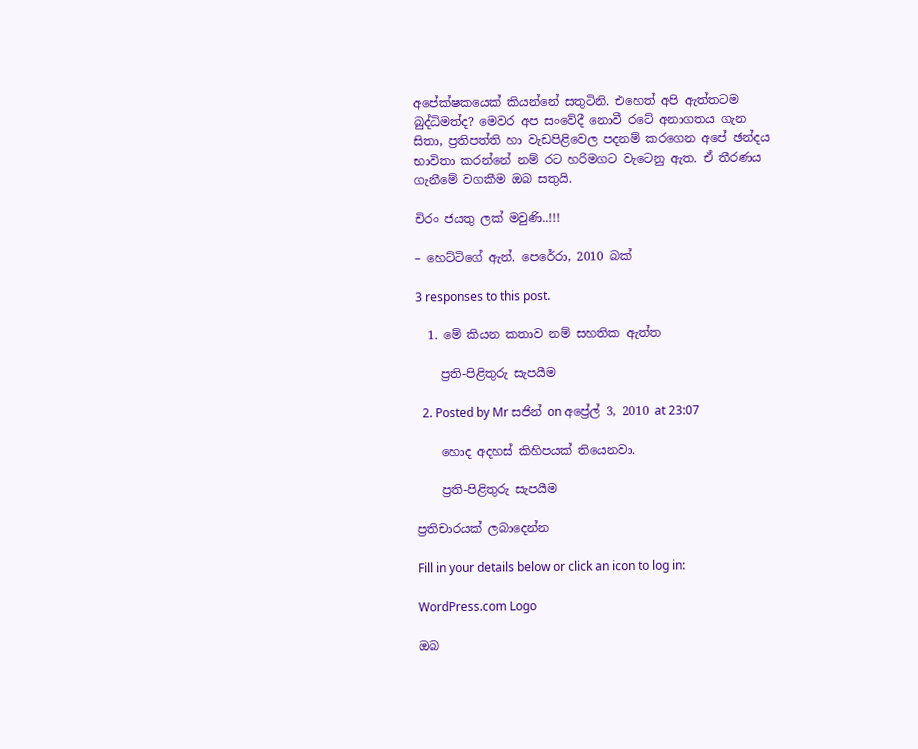අපේක්ෂකයෙක් කියන්නේ සතුටිනි. එහෙත් අපි ඇත්තටම බුද්ධිමත්ද? මෙවර අප සංවේදී නොවී රටේ අනාගතය ගැන සිතා, ප්‍රතිපත්ති හා වැඩපිළිවෙල පදනම් කරගෙන අපේ ඡන්දය භාවිතා කරන්නේ නම් රට හරිමගට වැටෙනු ඇත. ඒ තීරණය ගැනීමේ වගකීම ඔබ සතුයි.

චිරං ජයතු ලක් මවුණි..!!!

– හෙට්ටිගේ ඇන්. පෙරේරා, 2010 බක්

3 responses to this post.

  1. මේ කියන කතාව නම් සහතික ඇත්ත

    ප්‍රති-පිළිතුරු සැපයීම

  2. Posted by Mr සජින් on අප්‍රේල් 3, 2010 at 23:07

    හොද අදහස් කිහිපයක් තියෙනවා.

    ප්‍රති-පිළිතුරු සැපයීම

ප්‍රතිචාරයක් ලබාදෙන්න

Fill in your details below or click an icon to log in:

WordPress.com Logo

ඔබ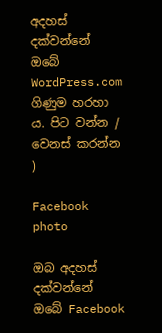අදහස් දක්වන්නේ ඔබේ WordPress.com ගිණුම හරහා ය. පිට වන්න /  වෙනස් කරන්න )

Facebook photo

ඔබ අදහස් දක්වන්නේ ඔබේ Facebook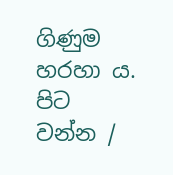ගිණුම හරහා ය. පිට වන්න /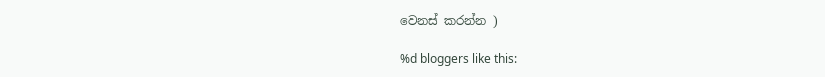වෙනස් කරන්න )

%d bloggers like this: